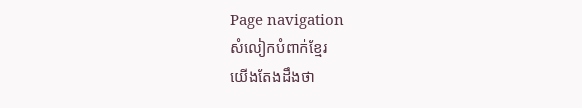Page navigation
សំលៀកបំពាក់ខ្មែរ
យើងតែងដឹងថា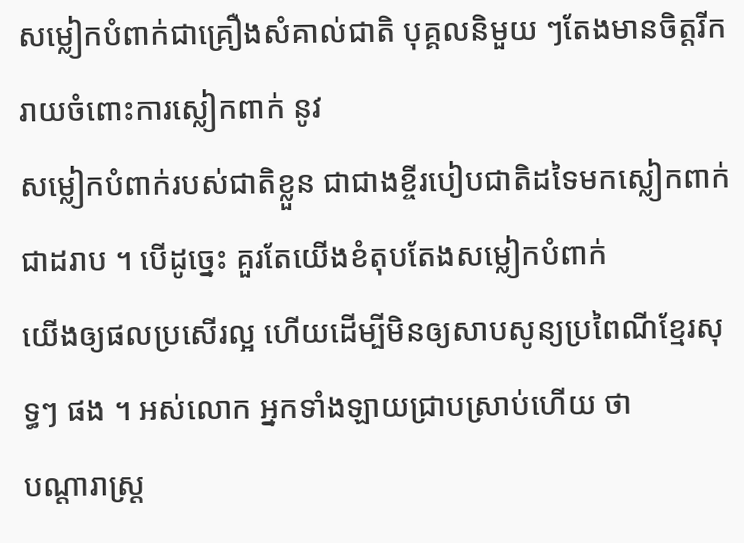សម្លៀកបំពាក់ជាគ្រឿងសំគាល់ជាតិ បុគ្គលនិមួយ ៗតែងមានចិត្តរីករាយចំពោះការស្លៀកពាក់ នូវ
សម្លៀកបំពាក់របស់ជាតិខ្លួន ជាជាងខ្ចីរបៀបជាតិដទៃមកស្លៀកពាក់ជាដរាប ។ បើដូច្នេះ គួរតែយើងខំតុបតែងសម្លៀកបំពាក់
យើងឲ្យផលប្រសើរល្អ ហើយដើម្បីមិនឲ្យសាបសូន្យប្រពៃណីខ្មែរសុទ្ធៗ ផង ។ អស់លោក អ្នកទាំងឡាយជ្រាបស្រាប់ហើយ ថា
បណ្ដារាស្ដ្រ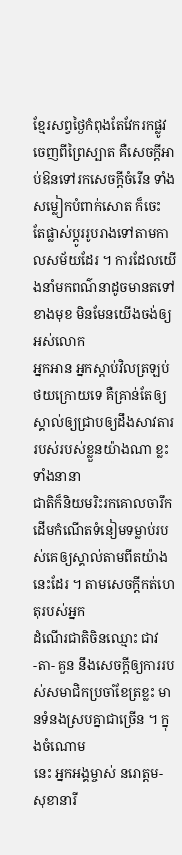ខ្មែរសព្វថ្ងៃកំពុងតែវែករកផ្លូវចេញពីព្រៃស្បាត គឺសេចក្ដីអាប់ឱនទៅរកសេចក្ដីចំរើន ទាំងសម្លៀកបំពាក់សោត ក៏ចេះ
តែផ្លាស់ប្ដូររូបរាងទៅតាមកាលសម័យដែរ ។ ការដែលយើងនាំមកពណ៌នាដូចមានតទៅខាងមុខ មិនមែនយើងចង់ឲ្យអស់លោក
អ្នកអាន អ្នកស្ដាប់វិលត្រឡប់ថយក្រោយទេ គឺគ្រាន់តែឲ្យស្គាល់ឲ្យជ្រាបឲ្យដឹងសាវតាររបស់របស់ខ្លួនយ៉ាងណា ខ្លះ ទាំងនានា
ជាតិក៏និយមរិះរកគោលចារឹក ដើមកំណើតទំនៀមទម្លាប់របស់គេឲ្យស្គាល់តាមពីតយ៉ាងនេះដែរ ។ តាមសេចក្ដីកត់ហេតុរបស់អ្នក
ដំណើរជាតិចិនឈ្មោះ ជាវ -តា- គួន នឹងសេចក្ដីឲ្យការរបស់សមាជិកប្រចាំខែត្រខ្លះ មានទំនងស្របគ្នាជាច្រើន ។ ក្នុងចំណោម
នេះ អ្នកអង្គម្ចាស់ នរោត្តម- សុខានារី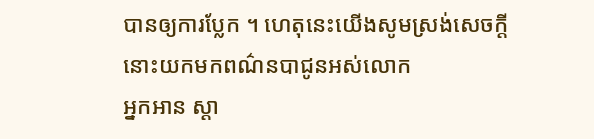បានឲ្យការប្លែក ។ ហេតុនេះយើងសូមស្រង់សេចក្ដីនោះយកមកពណ៌នបាជូនអស់លោក
អ្នកអាន ស្ដា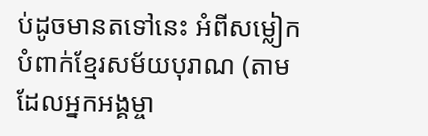ប់ដូចមានតទៅនេះ អំពីសម្លៀកបំពាក់ខ្មែរសម័យបុរាណ (តាមដែលអ្នកអង្គម្ចា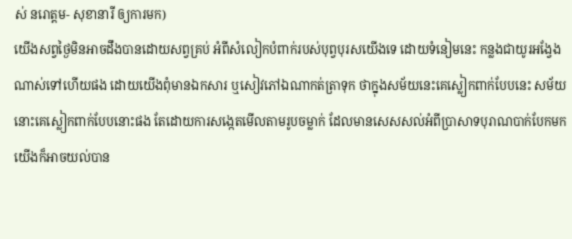ស់ នរោត្តម- សុខានារី ឲ្យការមក)
យើងសព្វថ្ងៃមិនអាចដឹងបានដោយសព្វគ្រប់ អំពីសំលៀកបំពាក់របស់បុព្វបុរសយើងទេ ដោយទំនៀមនេះ កន្លងជាយូរអង្វែង
ណាស់ទៅហើយផង ដោយយើងពុំមានឯកសារ ឬសៀវភៅឯណាកត់ត្រាទុក ថាក្នុងសម័យនេះគេស្លៀកពាក់បែបនេះ សម័យ
នោះគេស្លៀកពាក់បែបនោះផង តែដោយការសង្កេតមើលតាមរូបចម្លាក់ ដែលមានសេសសល់អំពីប្រាសាទបុរាណបាក់បែកមក
យើងក៏អាចយល់បាន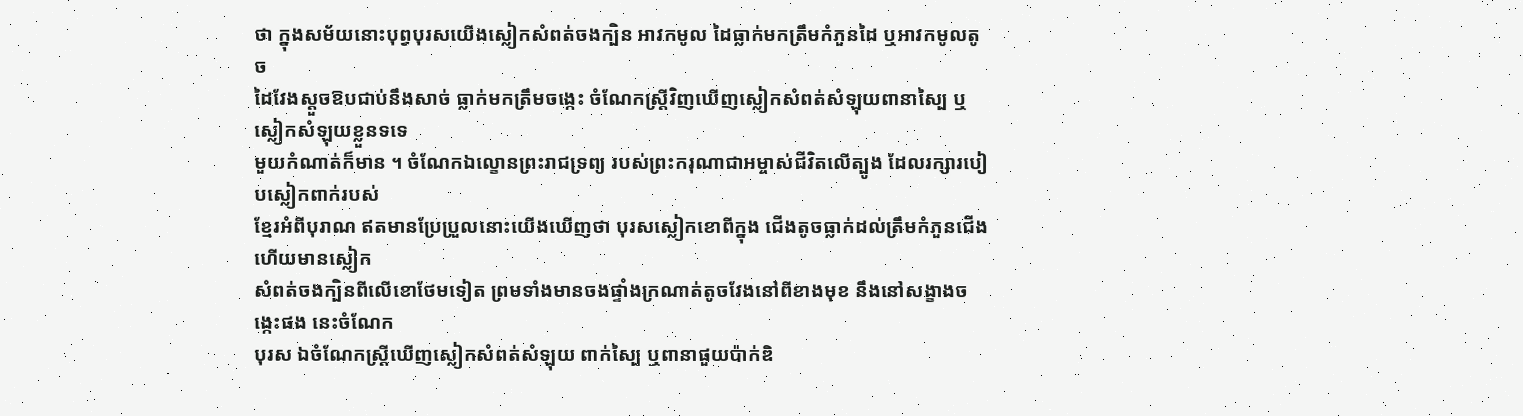ថា ក្នុងសម័យនោះបុព្វបុរសយើងស្លៀកសំពត់ចងក្បិន អាវកមូល ដៃធ្លាក់មកត្រឹមកំភួនដៃ ឬអាវកមូលតូច
ដៃវែងស្ដួចឱបជាប់នឹងសាច់ ធ្លាក់មកត្រឹមចង្កេះ ចំណែកស្ត្រីវិញឃើញស្លៀកសំពត់សំឡុយពានាស្បៃ ឬស្លៀកសំឡុយខ្លួនទទេ
មួយកំណាត់ក៏មាន ។ ចំណែកឯល្ខោនព្រះរាជទ្រព្យ របស់ព្រះករុណាជាអម្ចាស់ជីវិតលើត្បូង ដែលរក្សារបៀបស្លៀកពាក់របស់
ខ្មែរអំពីបុរាណ ឥតមានប្រែប្រួលនោះយើងឃើញថា បុរសស្លៀកខោពីក្នុង ជើងតូចធ្លាក់ដល់ត្រឹមកំភួនជើង ហើយមានស្លៀក
សំពត់ចងក្បិនពីលើខោថែមទៀត ព្រមទាំងមានចងផ្ទាំងក្រណាត់តូចវែងនៅពីខាងមុខ នឹងនៅសង្ខាងចង្កេះផង នេះចំណែក
បុរស ឯចំណែកស្ត្រីឃើញស្លៀកសំពត់សំឡុយ ពាក់ស្បៃ ឬពានាផួយប៉ាក់ឌិ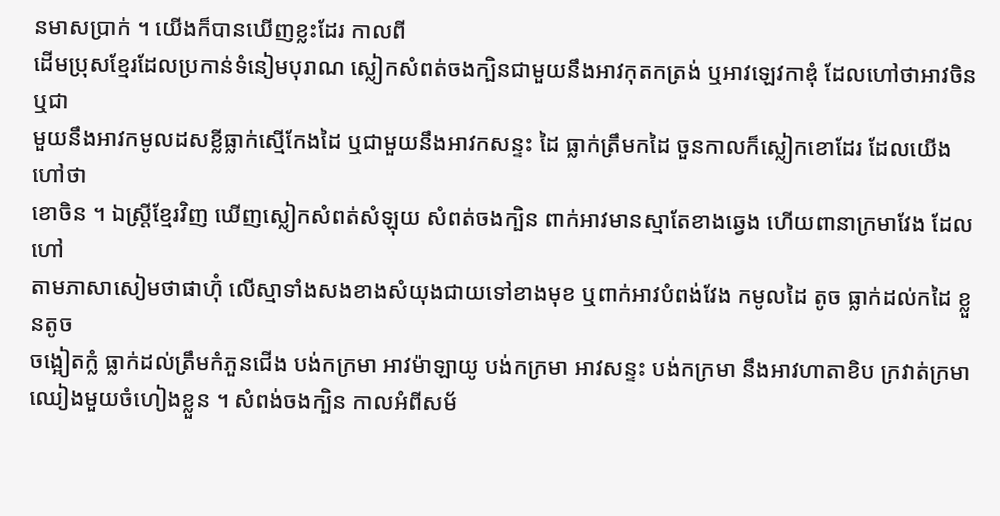នមាសប្រាក់ ។ យើងក៏បានឃើញខ្លះដែរ កាលពី
ដើមប្រុសខ្មែរដែលប្រកាន់ទំនៀមបុរាណ ស្លៀកសំពត់ចងក្បិនជាមួយនឹងអាវកុតកត្រង់ ឬអាវឡេវកាឌុំ ដែលហៅថាអាវចិន ឬជា
មួយនឹងអាវកមូលដសខ្លីធ្លាក់ស្មើកែងដៃ ឬជាមួយនឹងអាវកសន្ទះ ដៃ ធ្លាក់ត្រឹមកដៃ ចួនកាលក៏ស្លៀកខោដែរ ដែលយើងហៅថា
ខោចិន ។ ឯស្ត្រីខ្មែរវិញ ឃើញស្លៀកសំពត់សំឡុយ សំពត់ចងក្បិន ពាក់អាវមានស្មាតែខាងឆ្វេង ហើយពានាក្រមាវែង ដែលហៅ
តាមភាសាសៀមថាផាហ៊ុំ លើស្មាទាំងសងខាងសំយុងជាយទៅខាងមុខ ឬពាក់អាវបំពង់វែង កមូលដៃ តូច ធ្លាក់ដល់កដៃ ខ្លួនតូច
ចង្អៀតក្លំ ធ្លាក់ដល់ត្រឹមកំភួនជើង បង់កក្រមា អាវម៉ាឡាយូ បង់កក្រមា អាវសន្ទះ បង់កក្រមា នឹងអាវហាតាខិប ក្រវាត់ក្រមា
ឈៀងមួយចំហៀងខ្លួន ។ សំពង់ចងក្បិន កាលអំពីសម័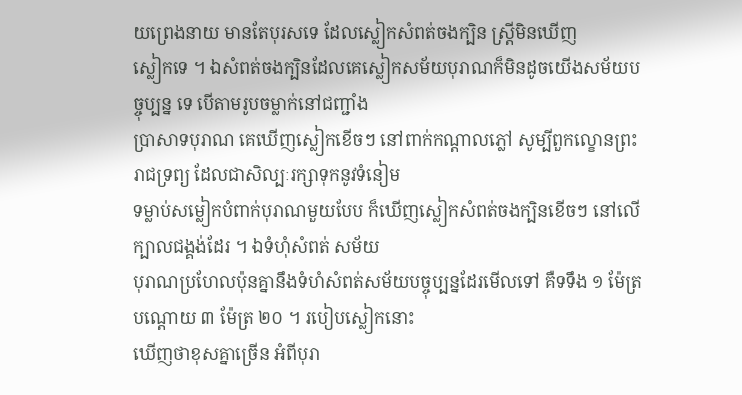យព្រេងនាយ មានតែបុរសទេ ដែលស្លៀកសំពត់ចងក្បិន ស្ត្រីមិនឃើញ
ស្លៀកទេ ។ ឯសំពត់ចងក្បិនដែលគេស្លៀកសម័យបុរាណក៏មិនដូចយើងសម័យបច្ចុប្បន្ន ទេ បើតាមរូបចម្លាក់នៅជញ្ជាំង
ប្រាសាទបុរាណ គេឃើញស្លៀកខើចៗ នៅពាក់កណ្ដាលភ្លៅ សូម្បីពួកល្ខោនព្រះរាជទ្រព្យ ដែលជាសិល្បៈរក្សាទុកនូវទំនៀម
ទម្លាប់សម្លៀកបំពាក់បុរាណមួយបែប ក៏ឃើញស្លៀកសំពត់ចងក្បិនខើចៗ នៅលើក្បាលជង្គង់ដែរ ។ ឯទំហុំសំពត់ សម័យ
បុរាណប្រហែលប៉ុនគ្នានឹងទំហំសំពត់សម័យបច្ចុប្បន្នដែរមើលទៅ គឺទទឹង ១ ម៉ែត្រ បណ្ដោយ ៣ ម៉ែត្រ ២០ ។ របៀបស្លៀកនោះ
ឃើញថាខុសគ្នាច្រើន អំពីបុរា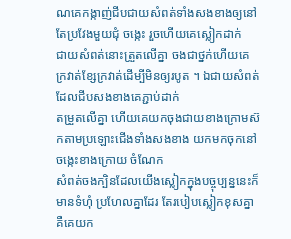ណគេកង្កាញ់ជីបជាយសំពត់ទាំងសងខាងឲ្យនៅតែប្រវែងមួយជុំ ចង្កេះ រួចហើយគេស្លៀកដាក់
ជាយសំពត់នោះត្រួតលើគ្នា ចងជាថ្នក់ហើយគេក្រវាត់ខ្សែក្រវាត់ដើម្បីមិនឲ្យរបូត ។ ឯជាយសំពត់ដែលជីបសងខាងគេភ្ជាប់ដាក់
តម្រួតលើគ្នា ហើយគេយកចុងជាយខាងក្រោមស៊កតាមប្រឡោះជើងទាំងសងខាង យកមកចុកនៅចង្កេះខាងក្រោយ ចំណែក
សំពត់ចងក្បិនដែលយើងស្លៀកក្នុងបច្ចុប្បន្ននេះក៏មានទំហុំ ប្រហែលគ្នាដែរ តែរបៀបស្លៀកខុសគ្នា គឺគេយក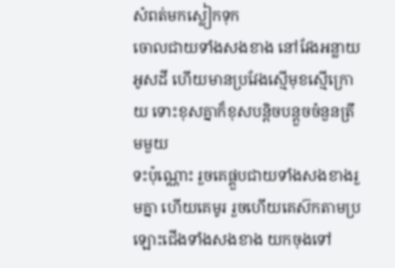សំពត់មកស្លៀកទុក
ចោលជាយទាំងសងខាង នៅវែងអន្លាយអូសដី ហើយមានប្រវែងស្មើមុខស្មើក្រោយ ទោះខុសគ្នាក៏ខុសបន្តិចបន្តួចចំនួនត្រឹមមួយ
ទះប៉ុណ្ណោះ រួចគេផ្គួបជាយទាំងសងខាងរួមគ្នា ហើយគេមូរ រួចហើយគេស៊កតាមប្រឡោះជើងទាំងសងខាង យកចុងទៅ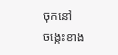ចុកនៅ
ចង្កេះខាង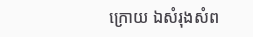ក្រោយ ឯសំរុងសំព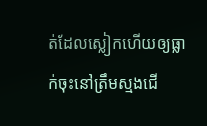ត់ដែលស្លៀកហើយឲ្យធ្លាក់ចុះនៅត្រឹមស្មងជើ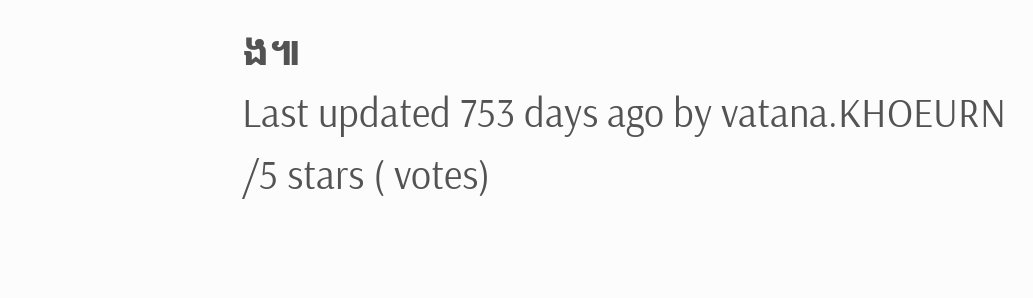ង៕
Last updated 753 days ago by vatana.KHOEURN
/5 stars ( votes)